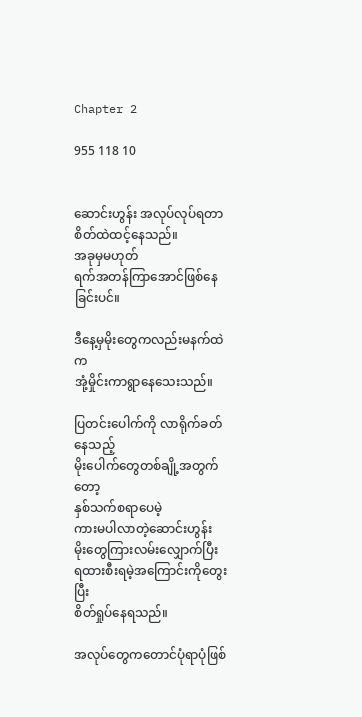Chapter 2

955 118 10


ဆောင်းဟွန်း အလုပ်လုပ်ရတာစိတ်ထဲထင့်နေသည်။
အခုမှမဟုတ်
ရက်အတန်ကြာအောင်ဖြစ်နေခြင်းပင်။

ဒီနေ့မှမိုးတွေကလည်းမနက်ထဲက
အုံ့မှိုင်းကာရွာနေသေးသည်။

ပြတင်းပေါက်ကို လာရိုက်ခတ်နေသည့်
မိုးပေါက်တွေတစ်ချို့အတွက်တော့
နှစ်သက်စရာပေမဲ့
ကားမပါလာတဲ့ဆောင်းဟွန်း
မိုးတွေကြားလမ်းလျှောက်ပြီး
ရထားစီးရမဲ့အကြောင်းကိုတွေးပြီး
စိတ်ရှုပ်နေရသည်။

အလုပ်တွေကတောင်ပုံရာပုံဖြစ်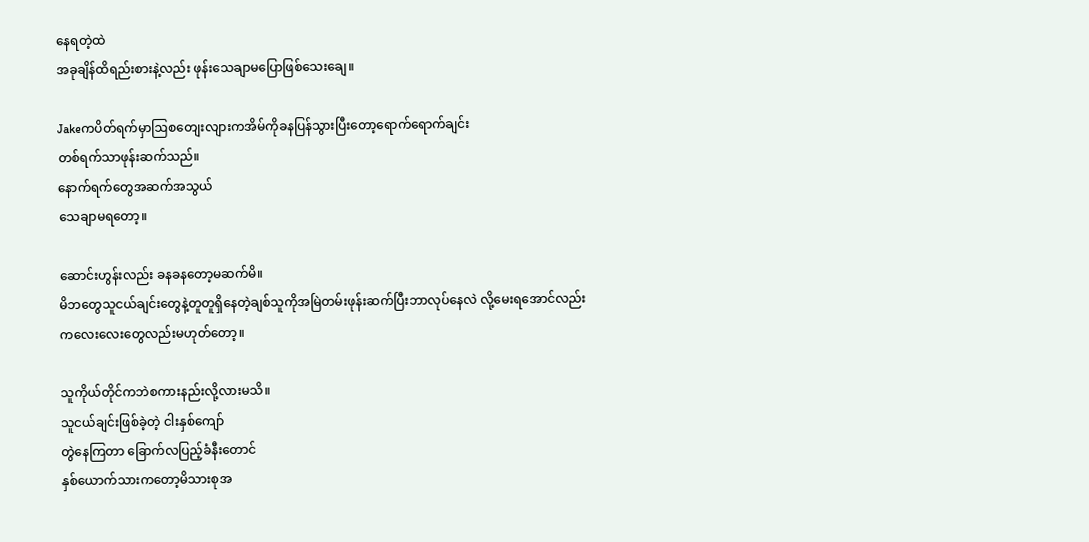နေရတဲ့ထဲ
အခုချိန်ထိရည်းစားနဲ့လည်း ဖုန်းသေချာမပြောဖြစ်သေးချေ။

Jakeကပိတ်ရက်မှာဩစတျေးလျားကအိမ်ကိုခနပြန်သွားပြီးတော့ရောက်ရောက်ချင်း
တစ်ရက်သာဖုန်းဆက်သည်။
နောက်ရက်တွေအဆက်အသွယ်
သေချာမရတော့။

ဆောင်းဟွန်းလည်း ခနခနတော့မဆက်မိ။
မိဘတွေသူငယ်ချင်းတွေနဲ့တူတူရှိနေတဲ့ချစ်သူကိုအမြဲတမ်းဖုန်းဆက်ပြီးဘာလုပ်နေလဲ လို့မေးရအောင်လည်း
ကလေးလေးတွေလည်းမဟုတ်တော့။

သူကိုယ်တိုင်ကဘဲစကားနည်းလို့လားမသိ။
သူငယ်ချင်းဖြစ်ခဲ့တဲ့ ငါးနှစ်ကျော်
တွဲနေကြတာ ခြောက်လပြည့်ခံနီးတောင်
နှစ်ယောက်သားကတော့မိသားစုအ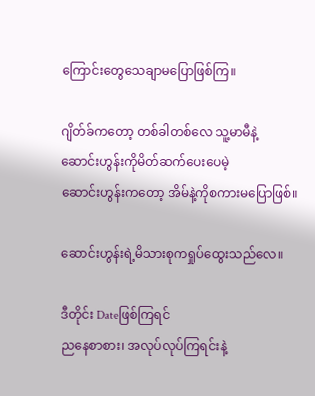ကြောင်းတွေသေချာမပြောဖြစ်ကြ။

ဂျိတ်ခ်ကတော့ တစ်ခါတစ်လေ သူ့မာမီနဲ့
ဆောင်းဟွန်းကိုမိတ်ဆက်ပေးပေမဲ့
ဆောင်းဟွန်းကတော့ အိမ်နဲ့ကိုစကားမပြောဖြစ်။

ဆောင်းဟွန်းရဲ့မိသားစုကရှုပ်ထွေးသည်လေ။

ဒီတိုင်း Dateဖြစ်ကြရင်
ညနေစာစား၊ အလုပ်လုပ်ကြရင်းနဲ့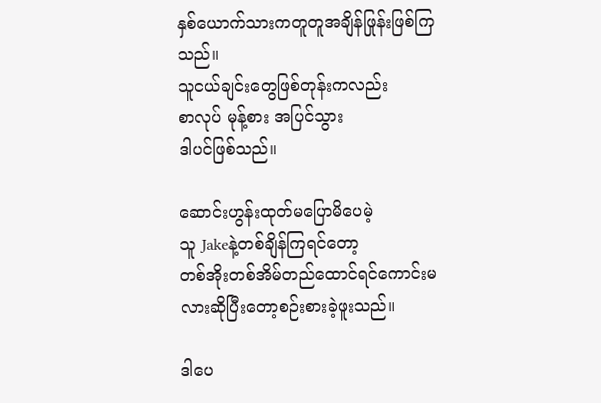နှစ်ယောက်သားကတူတူအချိန်ဖြုန်းဖြစ်ကြသည်။
သူငယ်ချင်းတွေဖြစ်တုန်းကလည်း
စာလုပ် မုန့်စား အပြင်သွား
ဒါပင်ဖြစ်သည်။

ဆောင်းဟွန်းထုတ်မပြောမိပေမဲ့
သူ Jakeနဲ့တစ်ချိန်ကြရင်တော့
တစ်အိုးတစ်အိမ်တည်ထောင်ရင်ကောင်းမလားဆိုပြီးတော့စဉ်းစားခဲ့ဖူးသည်။

ဒါပေ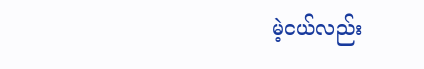မဲ့ငယ်လည်း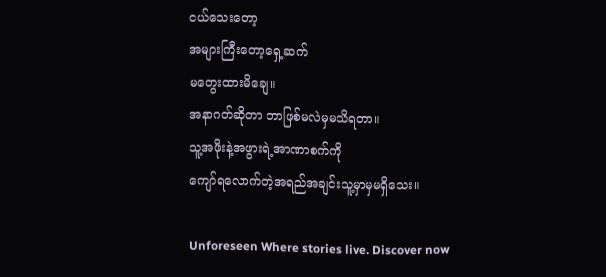ငယ်သေးတော့
အများကြီးတော့ရှေ့ဆက်
မတွေးထားမိချေ။
အနာဂတ်ဆိုတာ ဘာဖြစ်မလဲမှမသိရတာ။
သူ့အဖိုးနဲ့အဖွားရဲ့အာဏာစက်ကို
ကျော်ရလောက်တဲ့အရည်အချင်းသူ့မှာမှမရှိသေး။

Unforeseen Where stories live. Discover now